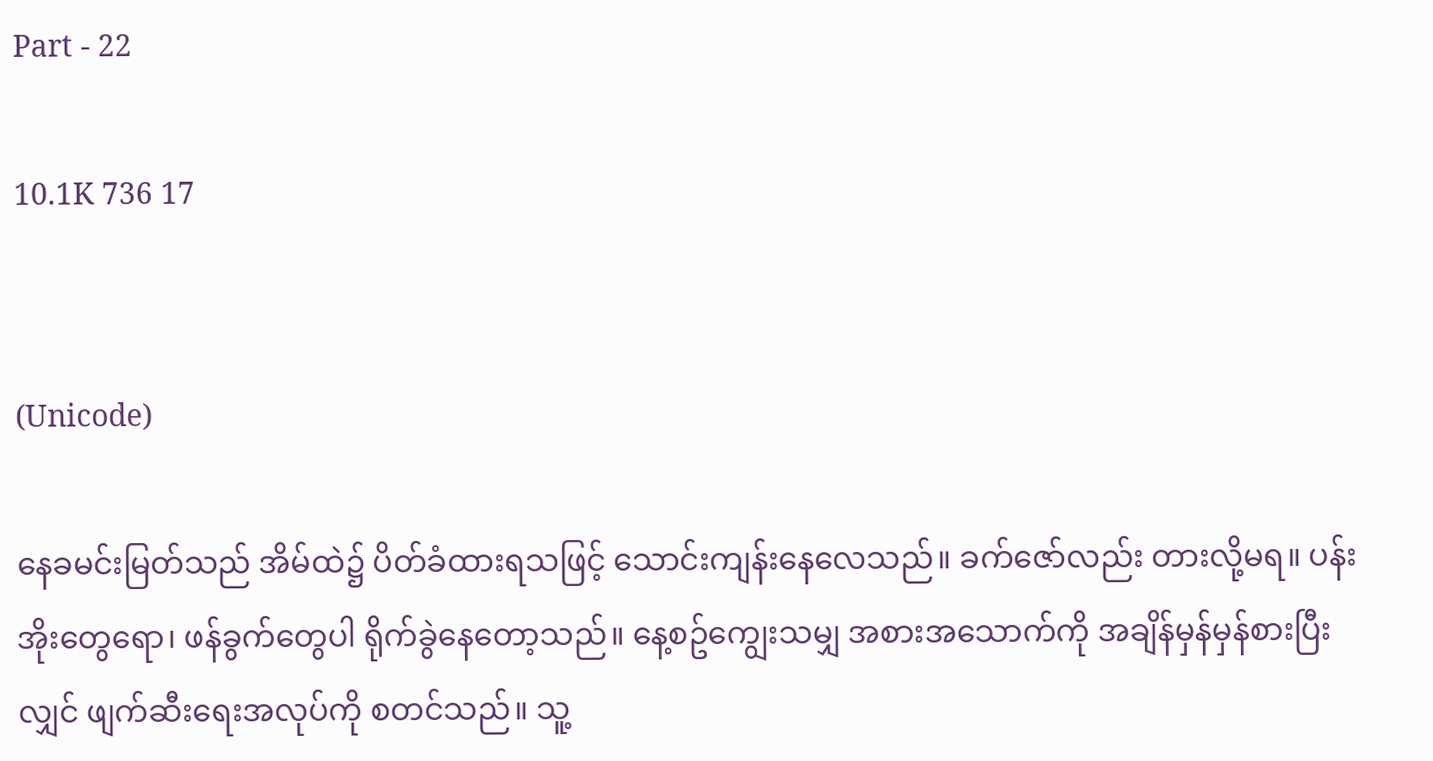Part - 22

10.1K 736 17


(Unicode)

နေခမင်းမြတ်သည် အိမ်ထဲ၌ ပိတ်ခံထားရသဖြင့် သောင်းကျန်းနေလေသည်။ ခက်ဇော်လည်း တားလို့မရ။ ပန်းအိုးတွေရော၊ ဖန်ခွက်တွေပါ ရိုက်ခွဲနေတော့သည်။ နေ့စဥ်ကျွေးသမျှ အစားအသောက်ကို အချိန်မှန်မှန်စားပြီးလျှင် ဖျက်ဆီးရေးအလုပ်ကို စတင်သည်။ သူ့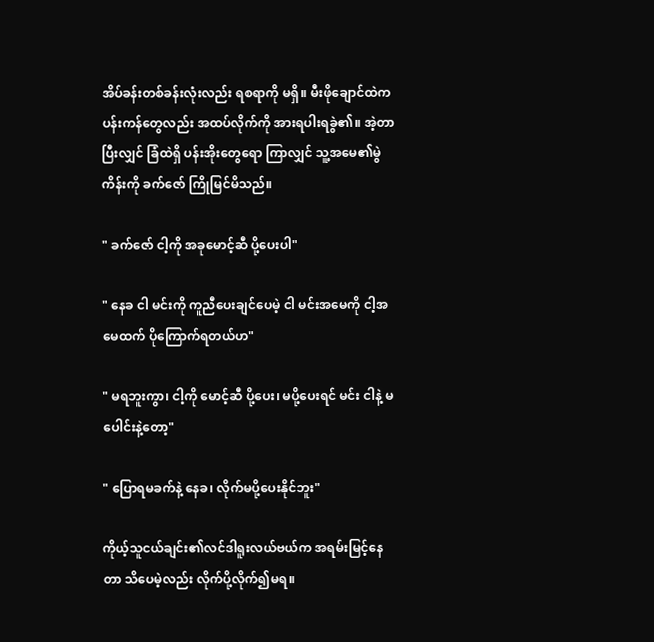အိပ်ခန်းတစ်ခန်းလုံးလည်း ရစရာကို မရှိ။ မီးဖိုချောင်ထဲက ပန်းကန်တွေလည်း အထပ်လိုက်ကို အားရပါးရခွဲ၏။ အဲ့တာပြီးလျှင် ခြံထဲရှိ ပန်းအိုးတွေရော ကြာလျှင် သူ့အမေ၏မွဲကိန်းကို ခက်ဇော် ကြိုမြင်မိသည်။

" ခက်ဇော် ငါ့ကို အခုမောင့်ဆီ ပို့ပေးပါ"

" နေခ ငါ မင်းကို ကူညီပေးချင်ပေမဲ့ ငါ မင်းအမေကို ငါ့အမေထက် ပိုကြောက်ရတယ်ဟ"

" မရဘူးကွာ၊ ငါ့ကို မောင့်ဆီ ပို့ပေး၊ မပို့ပေးရင် မင်း ငါနဲ့ မပေါင်းနဲ့တော့"

" ပြောရမခက်နဲ့ နေခ၊ လိုက်မပို့ပေးနိုင်ဘူး"

ကိုယ့်သူငယ်ချင်း၏လင်ဒါရူးလယ်ဗယ်က အရမ်းမြင့်နေတာ သိပေမဲ့လည်း လိုက်ပို့လိုက်၍မရ။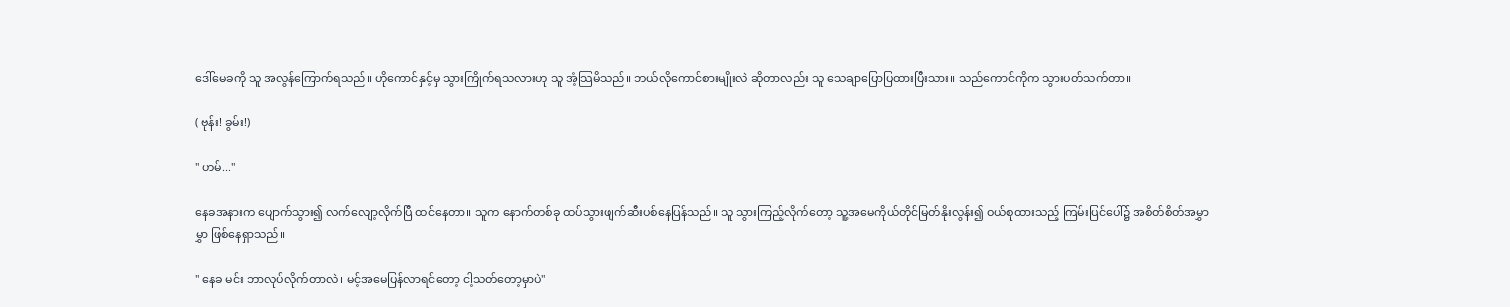ဒေါ်မေခကို သူ အလွန်ကြောက်ရသည်။ ဟိုကောင်နှင့်မှ သွားကြိုက်ရသလားဟု သူ အံ့သြမိသည်။ ဘယ်လိုကောင်စားမျိုးလဲ ဆိုတာလည်း သူ သေချာပြောပြထားပြီးသား။ သည်ကောင်ကိုက သွားပတ်သက်တာ။

( ဗုန်း! ခွမ်း!)

" ဟမ်..."

နေခအနားက ပျောက်သွား၍ လက်လျော့လိုက်ပြီ ထင်နေတာ။ သူက နောက်တစ်ခု ထပ်သွားဖျက်ဆီးပစ်နေပြန်သည်။ သူ သွားကြည့်လိုက်တော့ သူ့အမေကိုယ်တိုင်မြတ်နိုးလွန်း၍ ဝယ်စုထားသည့် ကြမ်းပြင်ပေါ်၌ အစိတ်စိတ်အမွှာမွှာ ဖြစ်နေရှာသည်။

" နေခ မင်း ဘာလုပ်လိုက်တာလဲ၊ မင့်အမေပြန်လာရင်တော့ ငါ့သတ်တော့မှာပဲ"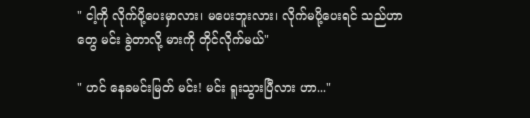" ငါ့ကို လိုက်ပို့ပေးမှာလား၊ မပေးဘူးလား၊ လိုက်မပို့ပေးရင် သည်ဟာတွေ မင်း ခွဲတာလို့ မားကို တိုင်လိုက်မယ်"

" ဟင် နေခမင်းမြတ် မင်း! မင်း ရူးသွားပြီလား ဟာ..."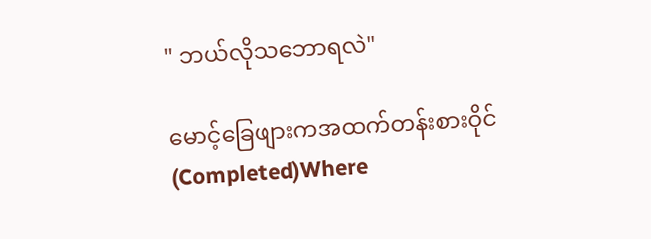" ဘယ်လိုသဘောရလဲ"

မောင့်ခြေဖျားကအထက်တန်းစားဝိုင် (Completed)Where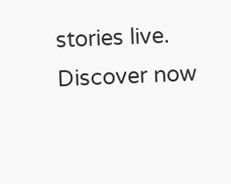stories live. Discover now